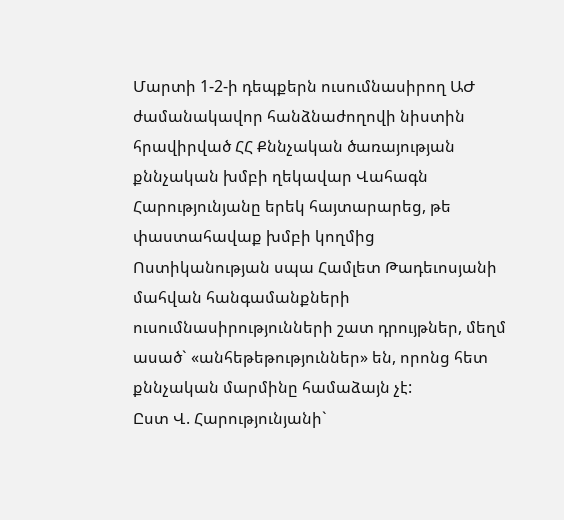Մարտի 1-2-ի դեպքերն ուսումնասիրող ԱԺ ժամանակավոր հանձնաժողովի նիստին հրավիրված ՀՀ Քննչական ծառայության քննչական խմբի ղեկավար Վահագն Հարությունյանը երեկ հայտարարեց, թե փաստահավաք խմբի կողմից Ոստիկանության սպա Համլետ Թադեւոսյանի մահվան հանգամանքների ուսումնասիրությունների շատ դրույթներ, մեղմ ասած` «անհեթեթություններ» են, որոնց հետ քննչական մարմինը համաձայն չէ:
Ըստ Վ. Հարությունյանի`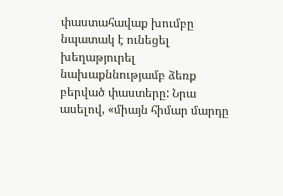փաստահավաք խումբը նպատակ է ունեցել խեղաթյուրել նախաքննությամբ ձեռք բերված փաստերը: Նրա ասելով, «միայն հիմար մարդը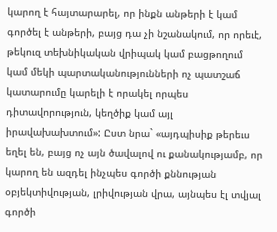կարող է հայտարարել, որ ինքն անթերի է կամ գործել է անթերի, բայց դա չի նշանակում, որ որեւէ, թեկուզ տեխնիկական վրիպակ կամ բացթողում կամ մեկի պարտականությունների ոչ պատշաճ կատարումը կարելի է որակել որպես դիտավորություն, կեղծիք կամ այլ իրավախախտում»: Ըստ նրա` «այդպիսիք թերեւս եղել են, բայց ոչ այն ծավալով ու քանակությամբ, որ կարող են ազդել ինչպես գործի քննության օբյեկտիվության, լրիվության վրա, այնպես էլ տվյալ գործի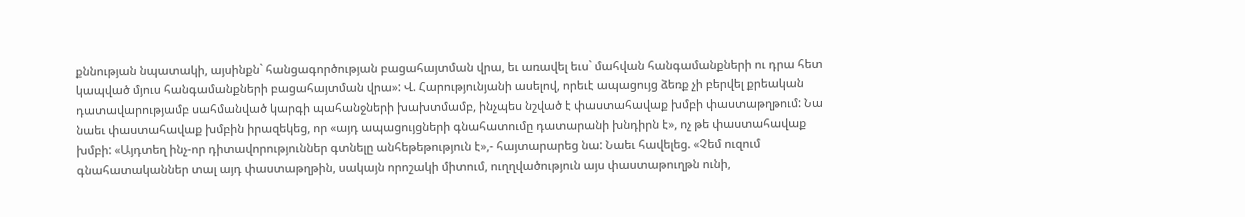քննության նպատակի, այսինքն` հանցագործության բացահայտման վրա, եւ առավել եւս` մահվան հանգամանքների ու դրա հետ կապված մյուս հանգամանքների բացահայտման վրա»: Վ. Հարությունյանի ասելով, որեւէ ապացույց ձեռք չի բերվել քրեական դատավարությամբ սահմանված կարգի պահանջների խախտմամբ, ինչպես նշված է փաստահավաք խմբի փաստաթղթում: Նա նաեւ փաստահավաք խմբին իրազեկեց, որ «այդ ապացույցների գնահատումը դատարանի խնդիրն է», ոչ թե փաստահավաք խմբի: «Այդտեղ ինչ-որ դիտավորություններ գտնելը անհեթեթություն է»,- հայտարարեց նա: Նաեւ հավելեց. «Չեմ ուզում գնահատականներ տալ այդ փաստաթղթին, սակայն որոշակի միտում, ուղղվածություն այս փաստաթուղթն ունի,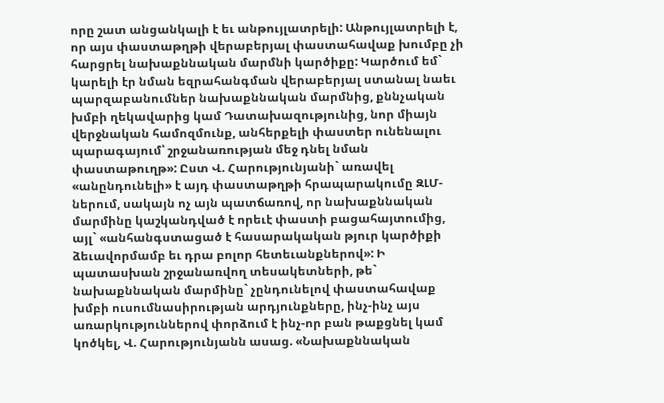որը շատ անցանկալի է եւ անթույլատրելի: Անթույլատրելի է, որ այս փաստաթղթի վերաբերյալ փաստահավաք խումբը չի հարցրել նախաքննական մարմնի կարծիքը: Կարծում եմ` կարելի էր նման եզրահանգման վերաբերյալ ստանալ նաեւ պարզաբանումներ նախաքննական մարմնից, քննչական խմբի ղեկավարից կամ Դատախազությունից, նոր միայն վերջնական համոզմունք, անհերքելի փաստեր ունենալու պարագայում՝ շրջանառության մեջ դնել նման փաստաթուղթ»: Ըստ Վ. Հարությունյանի` առավել «անընդունելի» է այդ փաստաթղթի հրապարակումը ԶԼՄ-ներում, սակայն ոչ այն պատճառով, որ նախաքննական մարմինը կաշկանդված է որեւէ փաստի բացահայտումից, այլ` «անհանգստացած է հասարակական թյուր կարծիքի ձեւավորմամբ եւ դրա բոլոր հետեւանքներով»: Ի պատասխան շրջանառվող տեսակետների, թե` նախաքննական մարմինը` չընդունելով փաստահավաք խմբի ուսումնասիրության արդյունքները, ինչ-ինչ այս առարկություններով փորձում է ինչ-որ բան թաքցնել կամ կոծկել, Վ. Հարությունյանն ասաց. «Նախաքննական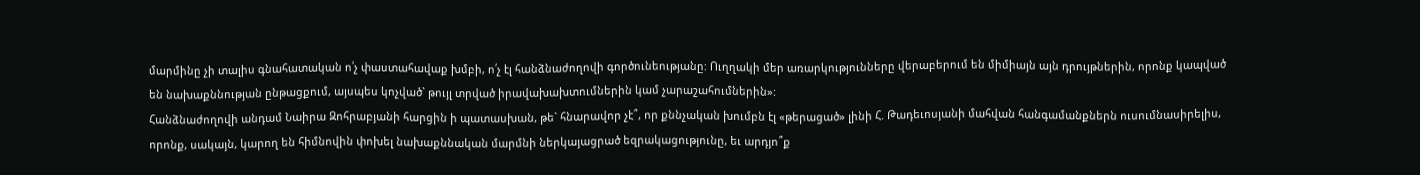մարմինը չի տալիս գնահատական ո՛չ փաստահավաք խմբի, ո՛չ էլ հանձնաժողովի գործունեությանը: Ուղղակի մեր առարկությունները վերաբերում են միմիայն այն դրույթներին, որոնք կապված են նախաքննության ընթացքում, այսպես կոչված` թույլ տրված իրավախախտումներին կամ չարաշահումներին»:
Հանձնաժողովի անդամ Նաիրա Զոհրաբյանի հարցին ի պատասխան, թե` հնարավոր չէ՞, որ քննչական խումբն էլ «թերացած» լինի Հ. Թադեւոսյանի մահվան հանգամանքներն ուսումնասիրելիս, որոնք, սակայն, կարող են հիմնովին փոխել նախաքննական մարմնի ներկայացրած եզրակացությունը, եւ արդյո՞ք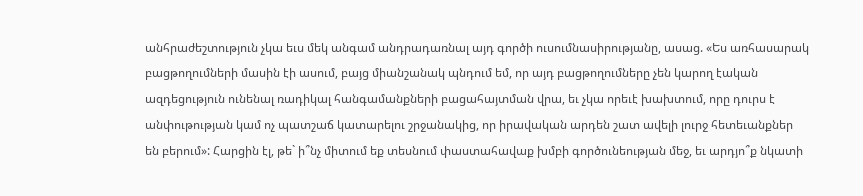անհրաժեշտություն չկա եւս մեկ անգամ անդրադառնալ այդ գործի ուսումնասիրությանը, ասաց. «Ես առհասարակ բացթողումների մասին էի ասում, բայց միանշանակ պնդում եմ, որ այդ բացթողումները չեն կարող էական ազդեցություն ունենալ ռադիկալ հանգամանքների բացահայտման վրա, եւ չկա որեւէ խախտում, որը դուրս է անփութության կամ ոչ պատշաճ կատարելու շրջանակից, որ իրավական արդեն շատ ավելի լուրջ հետեւանքներ են բերում»: Հարցին էլ, թե` ի՞նչ միտում եք տեսնում փաստահավաք խմբի գործունեության մեջ, եւ արդյո՞ք նկատի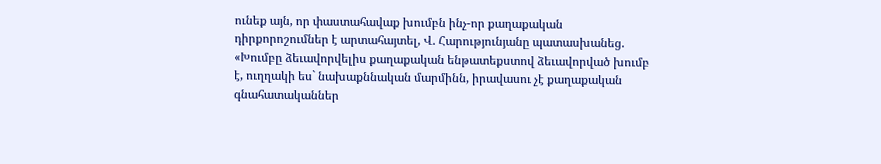ունեք այն, որ փաստահավաք խումբն ինչ-որ քաղաքական դիրքորոշումներ է արտահայտել, Վ. Հարությունյանը պատասխանեց. «Խումբը ձեւավորվելիս քաղաքական ենթատեքստով ձեւավորված խումբ է, ուղղակի ես` նախաքննական մարմինն, իրավասու չէ քաղաքական գնահատականներ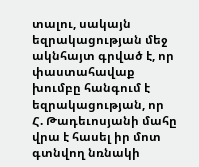տալու, սակայն եզրակացության մեջ ակնհայտ գրված է, որ փաստահավաք խումբը հանգում է եզրակացության, որ Հ. Թադեւոսյանի մահը վրա է հասել իր մոտ գտնվող նռնակի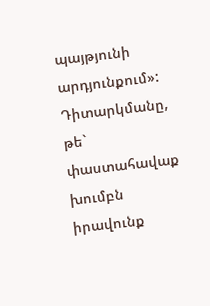պայթյունի արդյունքում»: Դիտարկմանը, թե` փաստահավաք խումբն իրավունք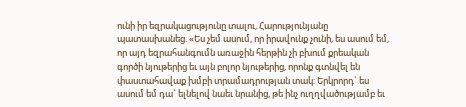ունի իր եզրակացությունը տալու, Հարությունյանը պատասխանեց. «Ես չեմ ասում, որ իրավունք չունի, ես ասում եմ, որ այդ եզրահանգումն առաջին հերթին չի բխում քրեական գործի նյութերից եւ այն բոլոր նյութերից, որոնք գտնվել են փաստահավաք խմբի տրամադրության տակ: Երկրորդ` ես ասում եմ դա` ելնելով նաեւ նրանից, թե ինչ ուղղվածությամբ եւ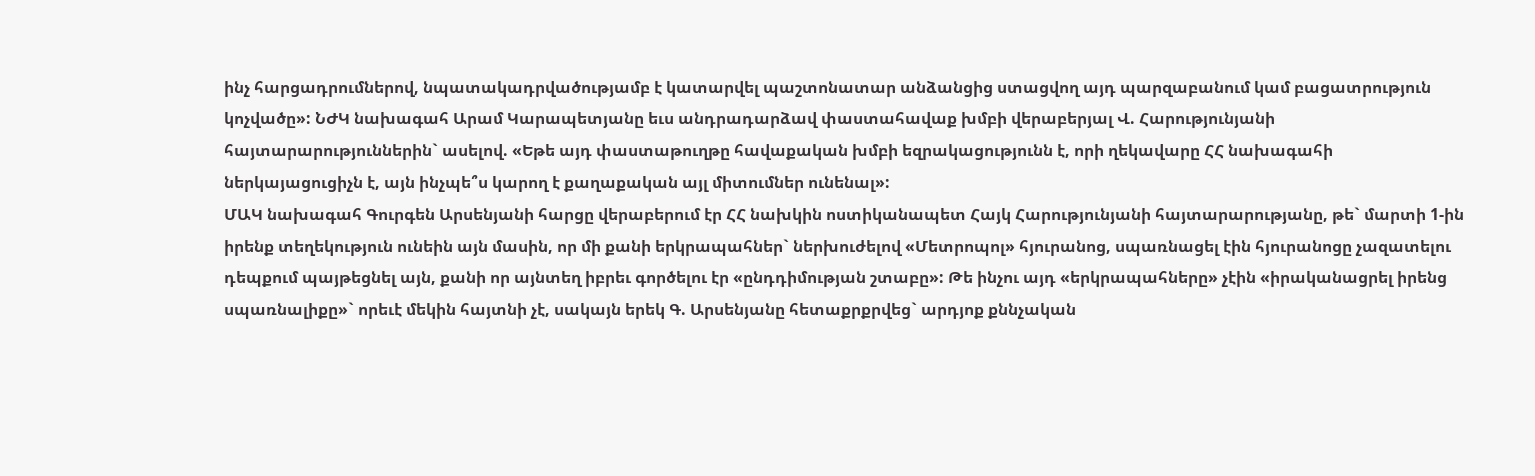ինչ հարցադրումներով, նպատակադրվածությամբ է կատարվել պաշտոնատար անձանցից ստացվող այդ պարզաբանում կամ բացատրություն կոչվածը»: ՆԺԿ նախագահ Արամ Կարապետյանը եւս անդրադարձավ փաստահավաք խմբի վերաբերյալ Վ. Հարությունյանի հայտարարություններին` ասելով. «Եթե այդ փաստաթուղթը հավաքական խմբի եզրակացությունն է, որի ղեկավարը ՀՀ նախագահի ներկայացուցիչն է, այն ինչպե՞ս կարող է քաղաքական այլ միտումներ ունենալ»:
ՄԱԿ նախագահ Գուրգեն Արսենյանի հարցը վերաբերում էր ՀՀ նախկին ոստիկանապետ Հայկ Հարությունյանի հայտարարությանը, թե` մարտի 1-ին իրենք տեղեկություն ունեին այն մասին, որ մի քանի երկրապահներ` ներխուժելով «Մետրոպոլ» հյուրանոց, սպառնացել էին հյուրանոցը չազատելու դեպքում պայթեցնել այն, քանի որ այնտեղ իբրեւ գործելու էր «ընդդիմության շտաբը»: Թե ինչու այդ «երկրապահները» չէին «իրականացրել իրենց սպառնալիքը»` որեւէ մեկին հայտնի չէ, սակայն երեկ Գ. Արսենյանը հետաքրքրվեց` արդյոք քննչական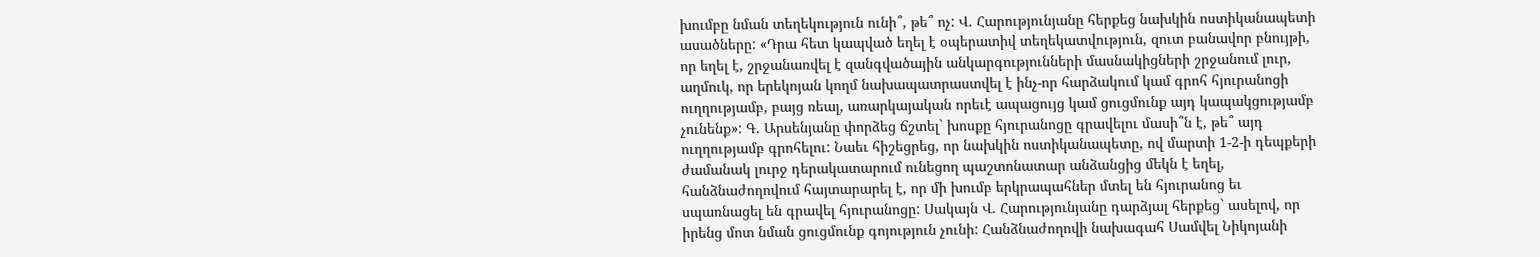խումբը նման տեղեկություն ունի՞, թե՞ ոչ: Վ. Հարությունյանը հերքեց նախկին ոստիկանապետի ասածները: «Դրա հետ կապված եղել է օպերատիվ տեղեկատվություն, զուտ բանավոր բնույթի, որ եղել է, շրջանառվել է զանգվածային անկարգությունների մասնակիցների շրջանում լուր, աղմուկ, որ երեկոյան կողմ նախապատրաստվել է ինչ-որ հարձակում կամ գրոհ հյուրանոցի ուղղությամբ, բայց ռեալ, առարկայական որեւէ ապացույց կամ ցուցմունք այդ կապակցությամբ չունենք»: Գ. Արսենյանը փորձեց ճշտել` խոսքը հյուրանոցը գրավելու մասի՞ն է, թե՞ այդ ուղղությամբ գրոհելու: Նաեւ հիշեցրեց, որ նախկին ոստիկանապետը, ով մարտի 1-2-ի դեպքերի ժամանակ լուրջ դերակատարում ունեցող պաշտոնատար անձանցից մեկն է եղել, հանձնաժողովում հայտարարել է, որ մի խումբ երկրապահներ մտել են հյուրանոց եւ սպառնացել են գրավել հյուրանոցը: Սակայն Վ. Հարությունյանը դարձյալ հերքեց` ասելով, որ իրենց մոտ նման ցուցմունք գոյություն չունի: Հանձնաժողովի նախագահ Սամվել Նիկոյանի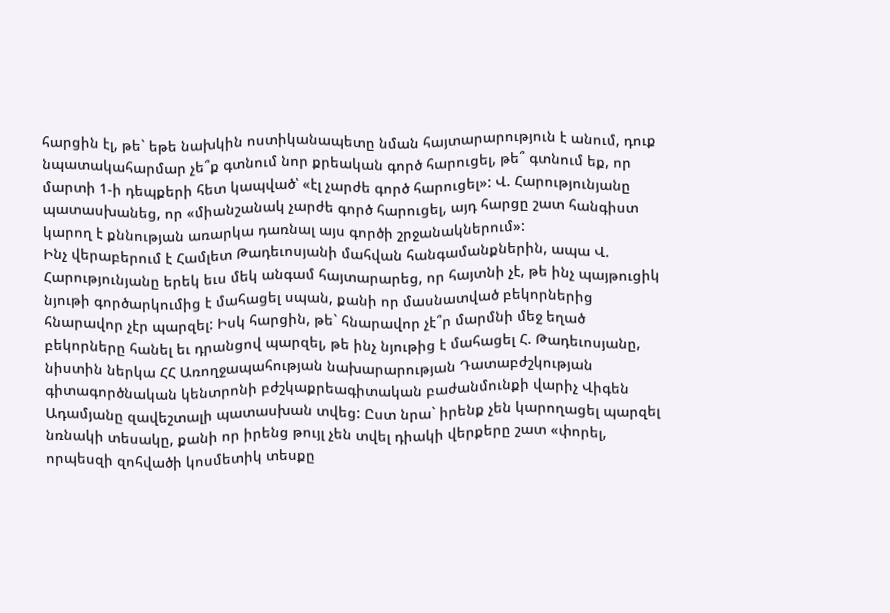հարցին էլ, թե` եթե նախկին ոստիկանապետը նման հայտարարություն է անում, դուք նպատակահարմար չե՞ք գտնում նոր քրեական գործ հարուցել, թե՞ գտնում եք, որ մարտի 1-ի դեպքերի հետ կապված՝ «էլ չարժե գործ հարուցել»: Վ. Հարությունյանը պատասխանեց, որ «միանշանակ չարժե գործ հարուցել, այդ հարցը շատ հանգիստ կարող է քննության առարկա դառնալ այս գործի շրջանակներում»:
Ինչ վերաբերում է Համլետ Թադեւոսյանի մահվան հանգամանքներին, ապա Վ. Հարությունյանը երեկ եւս մեկ անգամ հայտարարեց, որ հայտնի չէ, թե ինչ պայթուցիկ նյութի գործարկումից է մահացել սպան, քանի որ մասնատված բեկորներից հնարավոր չէր պարզել: Իսկ հարցին, թե` հնարավոր չէ՞ր մարմնի մեջ եղած բեկորները հանել եւ դրանցով պարզել, թե ինչ նյութից է մահացել Հ. Թադեւոսյանը, նիստին ներկա ՀՀ Առողջապահության նախարարության Դատաբժշկության գիտագործնական կենտրոնի բժշկաքրեագիտական բաժանմունքի վարիչ Վիգեն Ադամյանը զավեշտալի պատասխան տվեց: Ըստ նրա` իրենք չեն կարողացել պարզել նռնակի տեսակը, քանի որ իրենց թույլ չեն տվել դիակի վերքերը շատ «փորել, որպեսզի զոհվածի կոսմետիկ տեսքը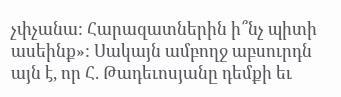չփչանա: Հարազատներին ի՞նչ պիտի ասեինք»: Սակայն ամբողջ աբսուրդն այն է, որ Հ. Թադեւոսյանը դեմքի եւ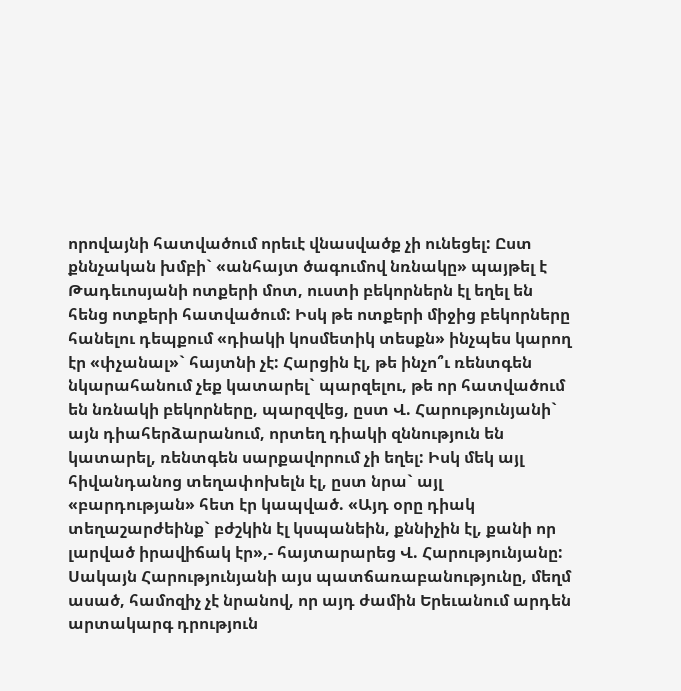որովայնի հատվածում որեւէ վնասվածք չի ունեցել: Ըստ քննչական խմբի` «անհայտ ծագումով նռնակը» պայթել է Թադեւոսյանի ոտքերի մոտ, ուստի բեկորներն էլ եղել են հենց ոտքերի հատվածում: Իսկ թե ոտքերի միջից բեկորները հանելու դեպքում «դիակի կոսմետիկ տեսքն» ինչպես կարող էր «փչանալ»` հայտնի չէ: Հարցին էլ, թե ինչո՞ւ ռենտգեն նկարահանում չեք կատարել` պարզելու, թե որ հատվածում են նռնակի բեկորները, պարզվեց, ըստ Վ. Հարությունյանի` այն դիահերձարանում, որտեղ դիակի զննություն են կատարել, ռենտգեն սարքավորում չի եղել: Իսկ մեկ այլ հիվանդանոց տեղափոխելն էլ, ըստ նրա` այլ «բարդության» հետ էր կապված. «Այդ օրը դիակ տեղաշարժեինք` բժշկին էլ կսպանեին, քննիչին էլ, քանի որ լարված իրավիճակ էր»,- հայտարարեց Վ. Հարությունյանը: Սակայն Հարությունյանի այս պատճառաբանությունը, մեղմ ասած, համոզիչ չէ նրանով, որ այդ ժամին Երեւանում արդեն արտակարգ դրություն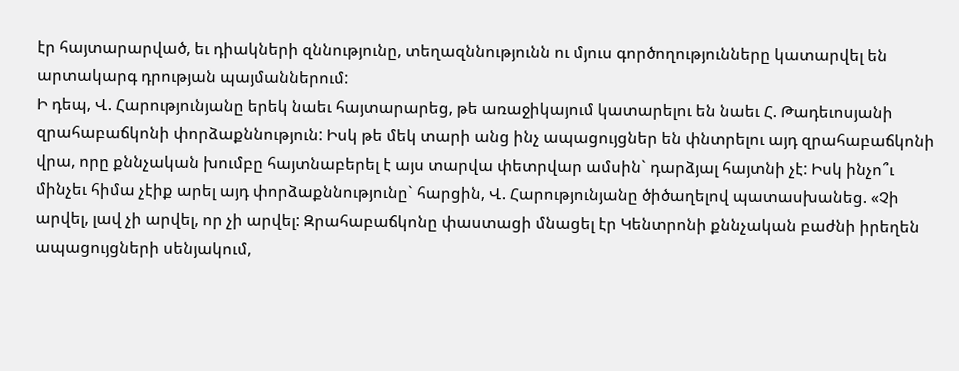էր հայտարարված, եւ դիակների զննությունը, տեղազննությունն ու մյուս գործողությունները կատարվել են արտակարգ դրության պայմաններում:
Ի դեպ, Վ. Հարությունյանը երեկ նաեւ հայտարարեց, թե առաջիկայում կատարելու են նաեւ Հ. Թադեւոսյանի զրահաբաճկոնի փորձաքննություն: Իսկ թե մեկ տարի անց ինչ ապացույցներ են փնտրելու այդ զրահաբաճկոնի վրա, որը քննչական խումբը հայտնաբերել է այս տարվա փետրվար ամսին` դարձյալ հայտնի չէ: Իսկ ինչո՞ւ մինչեւ հիմա չէիք արել այդ փորձաքննությունը` հարցին, Վ. Հարությունյանը ծիծաղելով պատասխանեց. «Չի արվել, լավ չի արվել, որ չի արվել: Զրահաբաճկոնը փաստացի մնացել էր Կենտրոնի քննչական բաժնի իրեղեն ապացույցների սենյակում,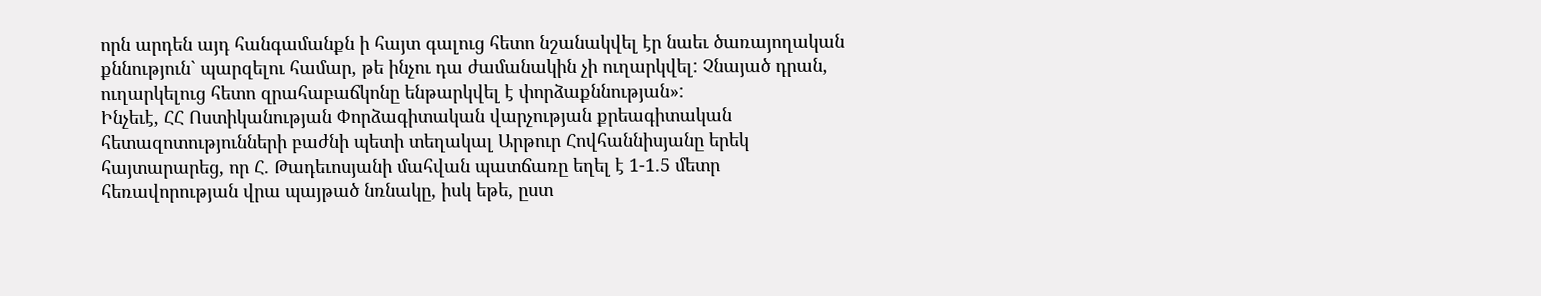որն արդեն այդ հանգամանքն ի հայտ գալուց հետո նշանակվել էր նաեւ ծառայողական քննություն` պարզելու համար, թե ինչու դա ժամանակին չի ուղարկվել: Չնայած դրան, ուղարկելուց հետո զրահաբաճկոնը ենթարկվել է փորձաքննության»:
Ինչեւէ, ՀՀ Ոստիկանության Փորձագիտական վարչության քրեագիտական հետազոտությունների բաժնի պետի տեղակալ Արթուր Հովհաննիսյանը երեկ հայտարարեց, որ Հ. Թադեւոսյանի մահվան պատճառը եղել է 1-1.5 մետր հեռավորության վրա պայթած նռնակը, իսկ եթե, ըստ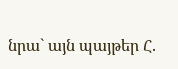նրա` այն պայթեր Հ.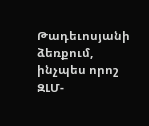Թադեւոսյանի ձեռքում, ինչպես որոշ ԶԼՄ-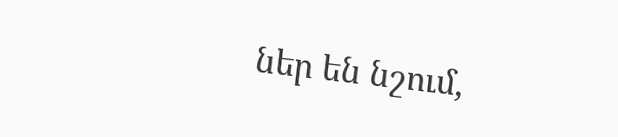ներ են նշում,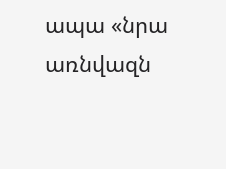ապա «նրա առնվազն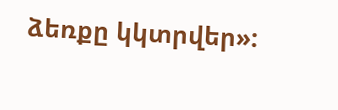ձեռքը կկտրվեր»: